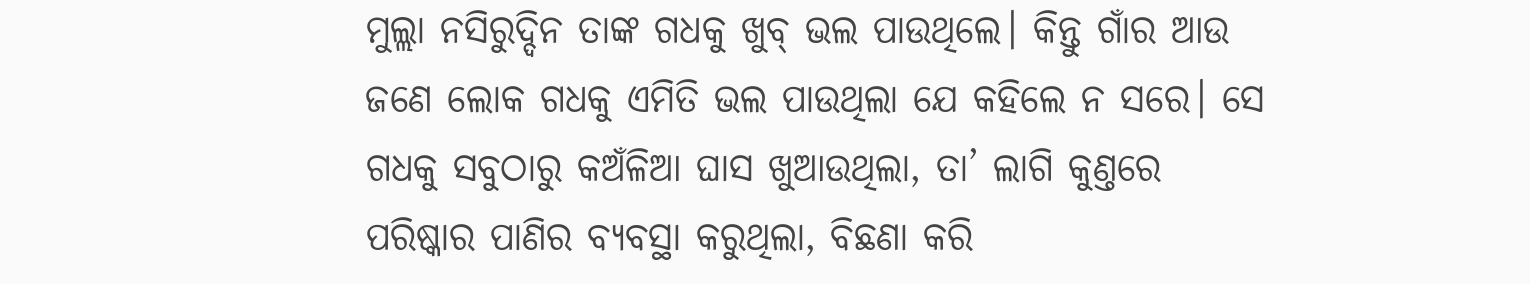ମୁଲ୍ଲା ନସିରୁଦ୍ଦିନ ତାଙ୍କ ଗଧକୁ ଖୁବ୍ ଭଲ ପାଉଥିଲେ। କିନ୍ତୁ ଗାଁର ଆଉ ଜଣେ ଲୋକ ଗଧକୁ ଏମିତି ଭଲ ପାଉଥିଲା ଯେ କହିଲେ ନ ସରେ। ସେ ଗଧକୁ ସବୁଠାରୁ କଅଁଳିଆ ଘାସ ଖୁଆଉଥିଲା, ତା’ ଲାଗି କୁଣ୍ତରେ ପରିଷ୍କାର ପାଣିର ବ୍ୟବସ୍ଥା କରୁଥିଲା, ବିଛଣା କରି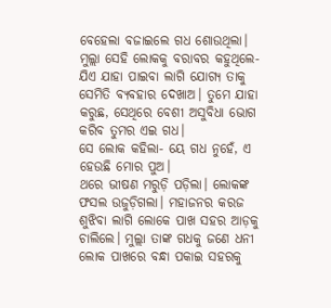ବେହେଲା ବଜାଇଲେ ଗଧ ଶୋଉଥିଲା। ମୁଲ୍ଲା ସେହି ଲୋକକୁ ବରାବର କହୁଥିଲେ- ଯିଏ ଯାହା ପାଇବା ଲାଗି ଯୋଗ୍ୟ ତାକୁ ସେମିତି ବ୍ୟବହାର ଦେଖାଅ। ତୁମେ ଯାହା କରୁଛ, ସେଥିରେ ବେଶୀ ଅସୁବିଧା ଭୋଗ କରିବ ତୁମର ଏଇ ଗଧ।
ସେ ଲୋକ କହିଲା- ୟେ ଗଧ ନୁହେଁ, ଏ ହେଉଛି ମୋର ପୁଅ।
ଥରେ ଭୀଷଣ ମରୁଡ଼ି ପଡ଼ିଲା। ଲୋକଙ୍କ ଫସଲ ଉଜୁଡ଼ିଗଲା। ମହାଜନର କରଜ ଶୁଝିବା ଲାଗି ଲୋକେ ପାଖ ସହର ଆଡ଼କୁ ଚାଲିଲେ। ମୁଲ୍ଲା ତାଙ୍କ ଗଧକୁ ଜଣେ ଧନୀ ଲୋକ ପାଖରେ ବନ୍ଧା ପକାଇ ସହରକୁ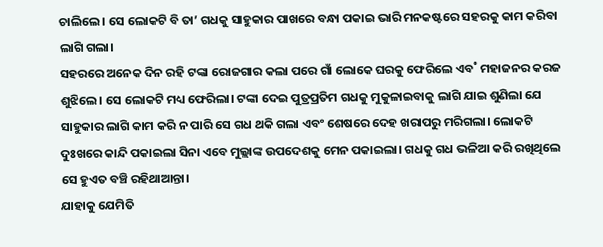ଚାଲିଲେ। ସେ ଲୋକଟି ବି ତା’ ଗଧକୁ ସାହୁକାର ପାଖରେ ବନ୍ଧା ପକାଇ ଭାରି ମନକଷ୍ଟରେ ସହରକୁ କାମ କରିବା ଲାଗି ଗଲା।
ସହରରେ ଅନେକ ଦିନ ରହି ଟଙ୍କା ରୋଜଗାର କଲା ପରେ ଗାଁ ଲୋକେ ଘରକୁ ଫେରିଲେ ଏବ˚ ମହାଜନର କରଜ ଶୁଝିଲେ। ସେ ଲୋକଟି ମଧ୍ୟ ଫେରିଲା। ଟଙ୍କା ଦେଇ ପୁତ୍ରପ୍ରତିମ ଗଧକୁ ମୁକୁଳାଇବାକୁ ଲାଗି ଯାଇ ଶୁଣିଲା ଯେ ସାହୁକାର ଲାଗି କାମ କରି ନ ପାରି ସେ ଗଧ ଥକି ଗଲା ଏବଂ ଶେଷରେ ଦେହ ଖରାପରୁ ମରିଗଲା। ଲୋକଟି ଦୁଃଖରେ କାନ୍ଦି ପକାଇଲା ସିନା ଏବେ ମୁଲ୍ଲାଙ୍କ ଉପଦେଶକୁ ମେନ ପକାଇଲା। ଗଧକୁ ଗଧ ଭଳିଆ କରି ରଖିଥିଲେ ସେ ହୁଏତ ବଞ୍ଚି ରହିଥାଆନ୍ତା।
ଯାହାକୁ ଯେମିତି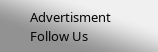Advertisment
Follow Us